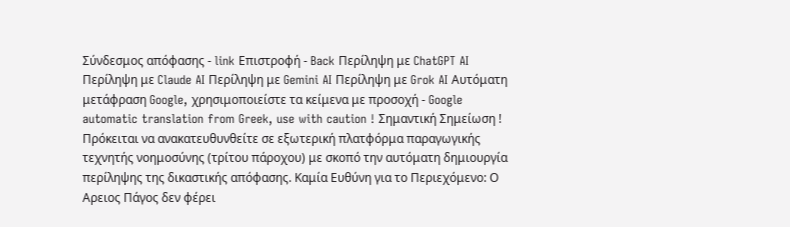Σύνδεσμος απόφασης - link Επιστροφή - Back Περίληψη με ChatGPT AI Περίληψη με Claude AI Περίληψη με Gemini AI Περίληψη με Grok AI Αυτόματη μετάφραση Google, χρησιμοποιείστε τα κείμενα με προσοχή - Google automatic translation from Greek, use with caution ! Σημαντική Σημείωση ! Πρόκειται να ανακατευθυνθείτε σε εξωτερική πλατφόρμα παραγωγικής τεχνητής νοημοσύνης (τρίτου πάροχου) με σκοπό την αυτόματη δημιουργία περίληψης της δικαστικής απόφασης. Καμία Ευθύνη για το Περιεχόμενο: Ο Αρειος Πάγος δεν φέρει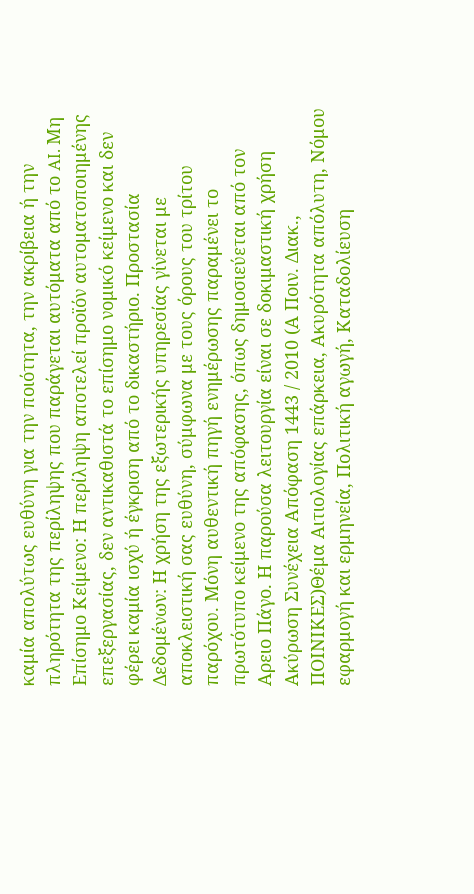καμία απολύτως ευθύνη για την ποιότητα, την ακρίβεια ή την πληρότητα της περίληψης που παράγεται αυτόματα από το AI. Μη Επίσημο Κείμενο: Η περίληψη αποτελεί προϊόν αυτοματοποιημένης επεξεργασίας, δεν αντικαθιστά το επίσημο νομικό κείμενο και δεν φέρει καμία ισχύ ή έγκριση από το δικαστήριο. Προστασία Δεδομένων: Η χρήση της εξωτερικής υπηρεσίας γίνεται με αποκλειστική σας ευθύνη, σύμφωνα με τους όρους του τρίτου παρόχου. Μόνη αυθεντική πηγή ενημέρωσης παραμένει το πρωτότυπο κείμενο της απόφασης, όπως δημοσιεύεται από τον Αρειο Πάγο. Η παρούσα λειτουργία είναι σε δοκιμαστική χρήση Ακύρωση Συνέχεια Απόφαση 1443 / 2010 (Α Ποιν. Διακ., ΠΟΙΝΙΚΕΣ)Θέμα Αιτιολογίας επάρκεια, Ακυρότητα απόλυτη, Νόμου εφαρμογή και ερμηνεία, Πολιτική αγωγή, Καταδολίευση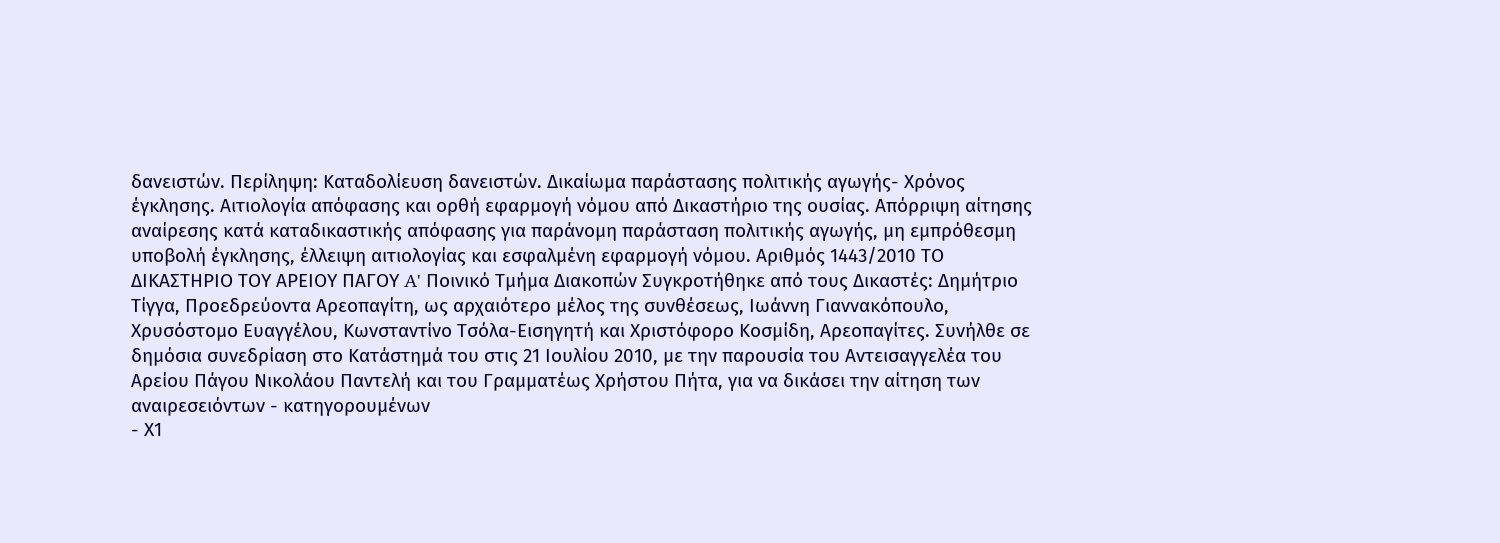δανειστών. Περίληψη: Καταδολίευση δανειστών. Δικαίωμα παράστασης πολιτικής αγωγής- Χρόνος έγκλησης. Αιτιολογία απόφασης και ορθή εφαρμογή νόμου από Δικαστήριο της ουσίας. Απόρριψη αίτησης αναίρεσης κατά καταδικαστικής απόφασης για παράνομη παράσταση πολιτικής αγωγής, μη εμπρόθεσμη υποβολή έγκλησης, έλλειψη αιτιολογίας και εσφαλμένη εφαρμογή νόμου. Αριθμός 1443/2010 ΤΟ ΔΙΚΑΣΤΗΡΙΟ ΤΟΥ ΑΡΕΙΟΥ ΠΑΓΟΥ A' Ποινικό Τμήμα Διακοπών Συγκροτήθηκε από τους Δικαστές: Δημήτριο Τίγγα, Προεδρεύοντα Αρεοπαγίτη, ως αρχαιότερο μέλος της συνθέσεως, Ιωάννη Γιαννακόπουλο, Χρυσόστομο Ευαγγέλου, Κωνσταντίνο Τσόλα-Εισηγητή και Χριστόφορο Κοσμίδη, Αρεοπαγίτες. Συνήλθε σε δημόσια συνεδρίαση στο Κατάστημά του στις 21 Ιουλίου 2010, με την παρουσία του Αντεισαγγελέα του Αρείου Πάγου Νικολάου Παντελή και του Γραμματέως Χρήστου Πήτα, για να δικάσει την αίτηση των αναιρεσειόντων - κατηγορουμένων
- Χ1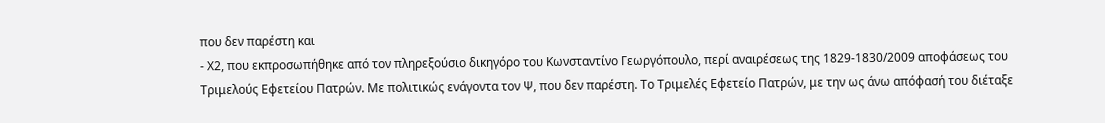που δεν παρέστη και
- Χ2, που εκπροσωπήθηκε από τον πληρεξούσιο δικηγόρο του Κωνσταντίνο Γεωργόπουλο, περί αναιρέσεως της 1829-1830/2009 αποφάσεως του Τριμελούς Εφετείου Πατρών. Με πολιτικώς ενάγοντα τον Ψ, που δεν παρέστη. Το Τριμελές Εφετείο Πατρών, με την ως άνω απόφασή του διέταξε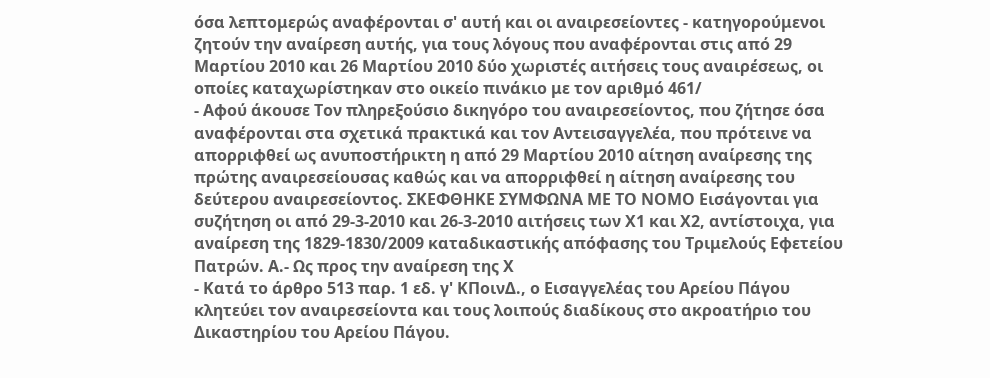όσα λεπτομερώς αναφέρονται σ' αυτή και οι αναιρεσείοντες - κατηγορούμενοι ζητούν την αναίρεση αυτής, για τους λόγους που αναφέρονται στις από 29 Μαρτίου 2010 και 26 Μαρτίου 2010 δύο χωριστές αιτήσεις τους αναιρέσεως, οι οποίες καταχωρίστηκαν στο οικείο πινάκιο με τον αριθμό 461/
- Αφού άκουσε Τον πληρεξούσιο δικηγόρο του αναιρεσείοντος, που ζήτησε όσα αναφέρονται στα σχετικά πρακτικά και τον Αντεισαγγελέα, που πρότεινε να απορριφθεί ως ανυποστήρικτη η από 29 Μαρτίου 2010 αίτηση αναίρεσης της πρώτης αναιρεσείουσας καθώς και να απορριφθεί η αίτηση αναίρεσης του δεύτερου αναιρεσείοντος. ΣΚΕΦΘΗΚΕ ΣΥΜΦΩΝΑ ΜΕ ΤΟ ΝΟΜΟ Εισάγονται για συζήτηση οι από 29-3-2010 και 26-3-2010 αιτήσεις των Χ1 και Χ2, αντίστοιχα, για αναίρεση της 1829-1830/2009 καταδικαστικής απόφασης του Τριμελούς Εφετείου Πατρών. Α.- Ως προς την αναίρεση της Χ
- Κατά το άρθρο 513 παρ. 1 εδ. γ' ΚΠοινΔ., ο Εισαγγελέας του Αρείου Πάγου κλητεύει τον αναιρεσείοντα και τους λοιπούς διαδίκους στο ακροατήριο του Δικαστηρίου του Αρείου Πάγου.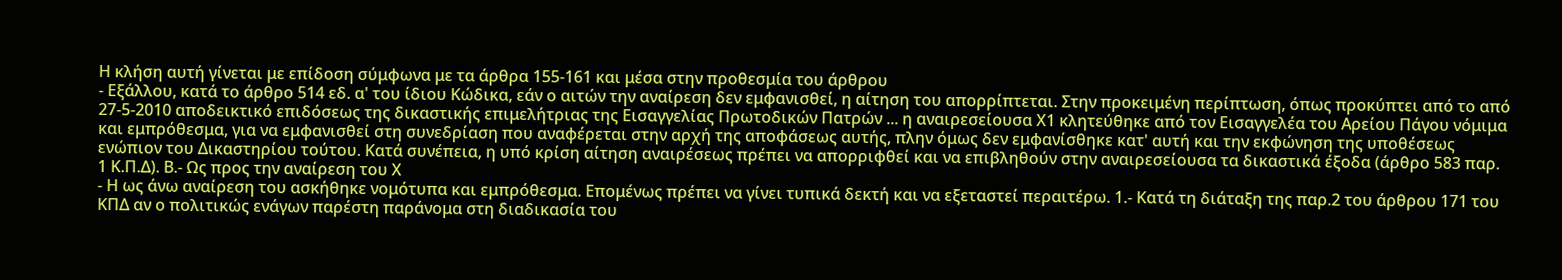Η κλήση αυτή γίνεται με επίδοση σύμφωνα με τα άρθρα 155-161 και μέσα στην προθεσμία του άρθρου
- Εξάλλου, κατά το άρθρο 514 εδ. α' του ίδιου Κώδικα, εάν ο αιτών την αναίρεση δεν εμφανισθεί, η αίτηση του απορρίπτεται. Στην προκειμένη περίπτωση, όπως προκύπτει από το από 27-5-2010 αποδεικτικό επιδόσεως της δικαστικής επιμελήτριας της Εισαγγελίας Πρωτοδικών Πατρών ... η αναιρεσείουσα Χ1 κλητεύθηκε από τον Εισαγγελέα του Αρείου Πάγου νόμιμα και εμπρόθεσμα, για να εμφανισθεί στη συνεδρίαση που αναφέρεται στην αρχή της αποφάσεως αυτής, πλην όμως δεν εμφανίσθηκε κατ' αυτή και την εκφώνηση της υποθέσεως ενώπιον του Δικαστηρίου τούτου. Κατά συνέπεια, η υπό κρίση αίτηση αναιρέσεως πρέπει να απορριφθεί και να επιβληθούν στην αναιρεσείουσα τα δικαστικά έξοδα (άρθρο 583 παρ. 1 Κ.Π.Δ). Β.- Ως προς την αναίρεση του Χ
- Η ως άνω αναίρεση του ασκήθηκε νομότυπα και εμπρόθεσμα. Επομένως πρέπει να γίνει τυπικά δεκτή και να εξεταστεί περαιτέρω. 1.- Κατά τη διάταξη της παρ.2 του άρθρου 171 του ΚΠΔ αν ο πολιτικώς ενάγων παρέστη παράνομα στη διαδικασία του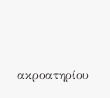ακροατηρίου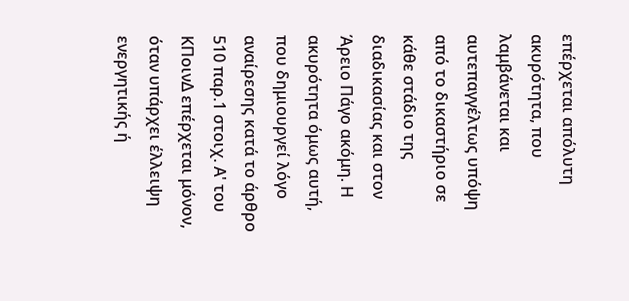επέρχεται απόλυτη ακυρότητα, που λαμβάνεται και αυτεπαγγέλτως υπόψη από το δικαστήριο σε κάθε στάδιο της διαδικασίας και στον Άρειο Πάγο ακόμη. Η ακυρότητα όμως αυτή, που δημιουργεί λόγο αναίρεσης κατά το άρθρο 510 παρ.1 στοιχ. Α' του ΚΠοινΔ επέρχεται μόνον, όταν υπάρχει έλλειψη ενεργητικής ή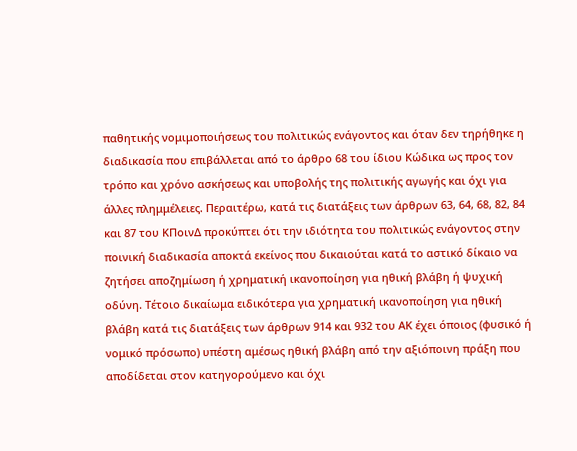παθητικής νομιμοποιήσεως του πολιτικώς ενάγοντος και όταν δεν τηρήθηκε η διαδικασία που επιβάλλεται από το άρθρο 68 του ίδιου Κώδικα ως προς τον τρόπο και χρόνο ασκήσεως και υποβολής της πολιτικής αγωγής και όχι για άλλες πλημμέλειες. Περαιτέρω, κατά τις διατάξεις των άρθρων 63, 64, 68, 82, 84 και 87 του ΚΠοινΔ προκύπτει ότι την ιδιότητα του πολιτικώς ενάγοντος στην ποινική διαδικασία αποκτά εκείνος που δικαιούται κατά το αστικό δίκαιο να ζητήσει αποζημίωση ή χρηματική ικανοποίηση για ηθική βλάβη ή ψυχική οδύνη. Τέτοιο δικαίωμα ειδικότερα για χρηματική ικανοποίηση για ηθική βλάβη κατά τις διατάξεις των άρθρων 914 και 932 του ΑΚ έχει όποιος (φυσικό ή νομικό πρόσωπο) υπέστη αμέσως ηθική βλάβη από την αξιόποινη πράξη που αποδίδεται στον κατηγορούμενο και όχι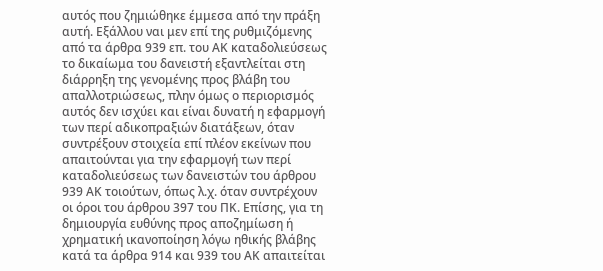αυτός που ζημιώθηκε έμμεσα από την πράξη αυτή. Εξάλλου ναι μεν επί της ρυθμιζόμενης από τα άρθρα 939 επ. του ΑΚ καταδολιεύσεως το δικαίωμα του δανειστή εξαντλείται στη διάρρηξη της γενομένης προς βλάβη του απαλλοτριώσεως, πλην όμως ο περιορισμός αυτός δεν ισχύει και είναι δυνατή η εφαρμογή των περί αδικοπραξιών διατάξεων, όταν συντρέξουν στοιχεία επί πλέον εκείνων που απαιτούνται για την εφαρμογή των περί καταδολιεύσεως των δανειστών του άρθρου 939 ΑΚ τοιούτων, όπως λ.χ. όταν συντρέχουν οι όροι του άρθρου 397 του ΠΚ. Επίσης, για τη δημιουργία ευθύνης προς αποζημίωση ή χρηματική ικανοποίηση λόγω ηθικής βλάβης κατά τα άρθρα 914 και 939 του ΑΚ απαιτείται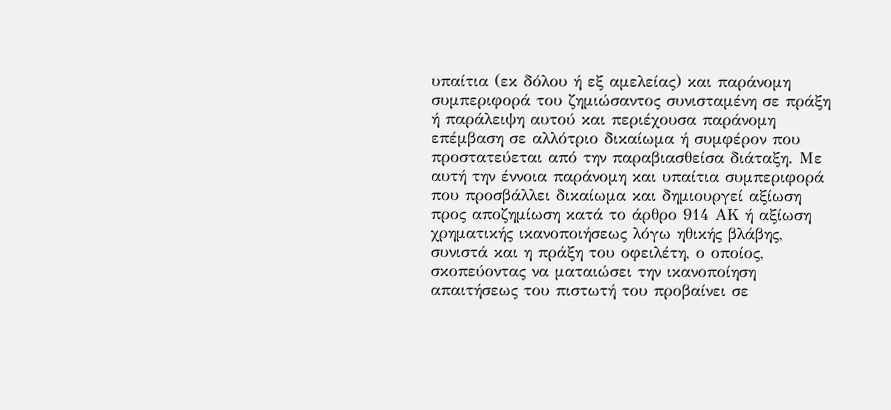υπαίτια (εκ δόλου ή εξ αμελείας) και παράνομη συμπεριφορά του ζημιώσαντος συνισταμένη σε πράξη ή παράλειψη αυτού και περιέχουσα παράνομη επέμβαση σε αλλότριο δικαίωμα ή συμφέρον που προστατεύεται από την παραβιασθείσα διάταξη. Με αυτή την έννοια παράνομη και υπαίτια συμπεριφορά που προσβάλλει δικαίωμα και δημιουργεί αξίωση προς αποζημίωση κατά το άρθρο 914 ΑΚ ή αξίωση χρηματικής ικανοποιήσεως λόγω ηθικής βλάβης, συνιστά και η πράξη του οφειλέτη, ο οποίος, σκοπεύοντας να ματαιώσει την ικανοποίηση απαιτήσεως του πιστωτή του προβαίνει σε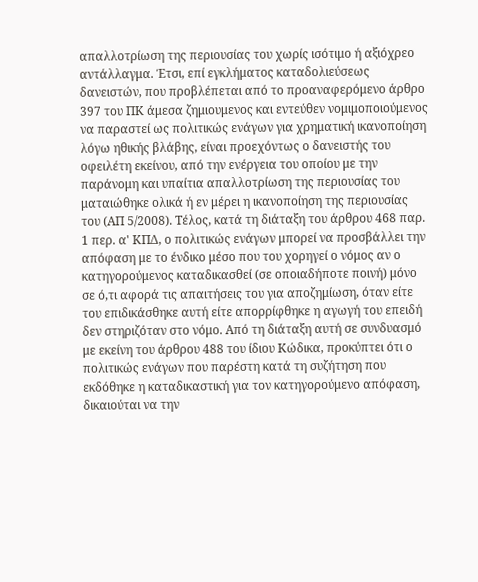απαλλοτρίωση της περιουσίας του χωρίς ισότιμο ή αξιόχρεο αντάλλαγμα. Έτσι, επί εγκλήματος καταδολιεύσεως δανειστών, που προβλέπεται από το προαναφερόμενο άρθρο 397 του ΠΚ άμεσα ζημιουμενος και εντεύθεν νομιμοποιούμενος να παραστεί ως πολιτικώς ενάγων για χρηματική ικανοποίηση λόγω ηθικής βλάβης, είναι προεχόντως ο δανειστής του οφειλέτη εκείνου, από την ενέργεια του οποίου με την παράνομη και υπαίτια απαλλοτρίωση της περιουσίας του ματαιώθηκε ολικά ή εν μέρει η ικανοποίηση της περιουσίας του (ΑΠ 5/2008). Τέλος, κατά τη διάταξη του άρθρου 468 παρ. 1 περ. α' ΚΠΔ, ο πολιτικώς ενάγων μπορεί να προσβάλλει την απόφαση με το ένδικο μέσο που του χορηγεί ο νόμος αν ο κατηγορούμενος καταδικασθεί (σε οποιαδήποτε ποινή) μόνο σε ό,τι αφορά τις απαιτήσεις του για αποζημίωση, όταν είτε του επιδικάσθηκε αυτή είτε απορρίφθηκε η αγωγή του επειδή δεν στηριζόταν στο νόμο. Από τη διάταξη αυτή σε συνδυασμό με εκείνη του άρθρου 488 του ίδιου Κώδικα, προκύπτει ότι ο πολιτικώς ενάγων που παρέστη κατά τη συζήτηση που εκδόθηκε η καταδικαστική για τον κατηγορούμενο απόφαση, δικαιούται να την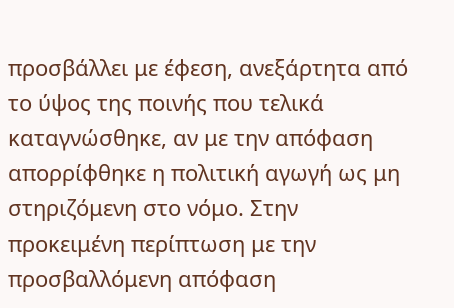προσβάλλει με έφεση, ανεξάρτητα από το ύψος της ποινής που τελικά καταγνώσθηκε, αν με την απόφαση απορρίφθηκε η πολιτική αγωγή ως μη στηριζόμενη στο νόμο. Στην προκειμένη περίπτωση με την προσβαλλόμενη απόφαση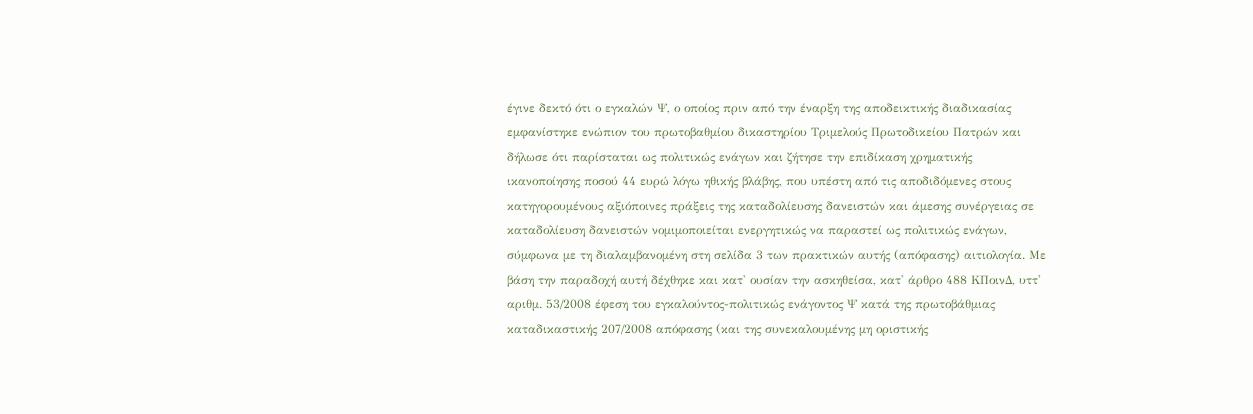έγινε δεκτό ότι ο εγκαλών Ψ, ο οποίος πριν από την έναρξη της αποδεικτικής διαδικασίας εμφανίστηκε ενώπιον του πρωτοβαθμίου δικαστηρίου Τριμελούς Πρωτοδικείου Πατρών και δήλωσε ότι παρίσταται ως πολιτικώς ενάγων και ζήτησε την επιδίκαση χρηματικής ικανοποίησης ποσού 44 ευρώ λόγω ηθικής βλάβης, που υπέστη από τις αποδιδόμενες στους κατηγορουμένους αξιόποινες πράξεις της καταδολίευσης δανειστών και άμεσης συνέργειας σε καταδολίευση δανειστών νομιμοποιείται ενεργητικώς να παραστεί ως πολιτικώς ενάγων, σύμφωνα με τη διαλαμβανομένη στη σελίδα 3 των πρακτικών αυτής (απόφασης) αιτιολογία. Με βάση την παραδοχή αυτή δέχθηκε και κατ' ουσίαν την ασκηθείσα, κατ' άρθρο 488 ΚΠοινΔ, υττ' αριθμ. 53/2008 έφεση του εγκαλούντος-πολιτικώς ενάγοντος Ψ κατά της πρωτοβάθμιας καταδικαστικής 207/2008 απόφασης (και της συνεκαλουμένης μη οριστικής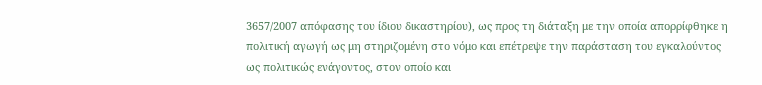3657/2007 απόφασης του ίδιου δικαστηρίου), ως προς τη διάταξη με την οποία απορρίφθηκε η πολιτική αγωγή ως μη στηριζομένη στο νόμο και επέτρεψε την παράσταση του εγκαλούντος ως πολιτικώς ενάγοντος, στον οποίο και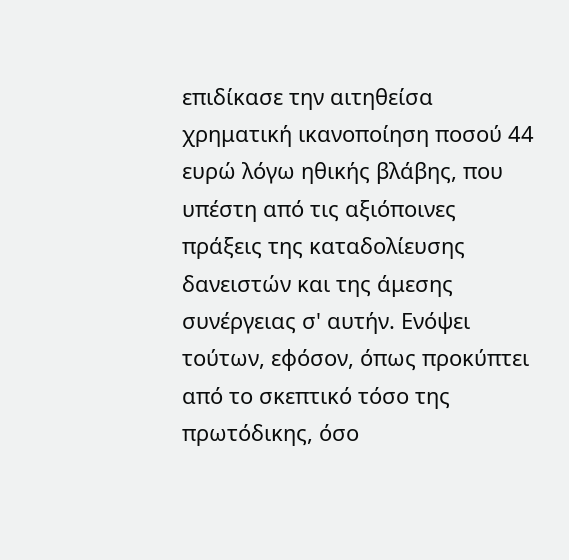επιδίκασε την αιτηθείσα χρηματική ικανοποίηση ποσού 44 ευρώ λόγω ηθικής βλάβης, που υπέστη από τις αξιόποινες πράξεις της καταδολίευσης δανειστών και της άμεσης συνέργειας σ' αυτήν. Ενόψει τούτων, εφόσον, όπως προκύπτει από το σκεπτικό τόσο της πρωτόδικης, όσο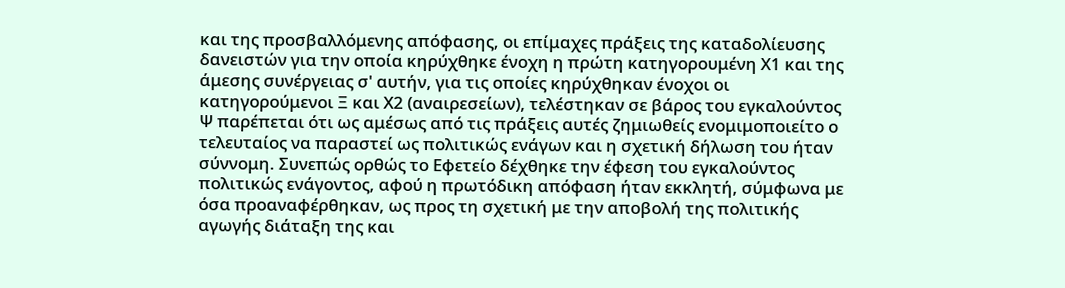και της προσβαλλόμενης απόφασης, οι επίμαχες πράξεις της καταδολίευσης δανειστών για την οποία κηρύχθηκε ένοχη η πρώτη κατηγορουμένη Χ1 και της άμεσης συνέργειας σ' αυτήν, για τις οποίες κηρύχθηκαν ένοχοι οι κατηγορούμενοι Ξ και Χ2 (αναιρεσείων), τελέστηκαν σε βάρος του εγκαλούντος Ψ παρέπεται ότι ως αμέσως από τις πράξεις αυτές ζημιωθείς ενομιμοποιείτο ο τελευταίος να παραστεί ως πολιτικώς ενάγων και η σχετική δήλωση του ήταν σύννομη. Συνεπώς ορθώς το Εφετείο δέχθηκε την έφεση του εγκαλούντος πολιτικώς ενάγοντος, αφού η πρωτόδικη απόφαση ήταν εκκλητή, σύμφωνα με όσα προαναφέρθηκαν, ως προς τη σχετική με την αποβολή της πολιτικής αγωγής διάταξη της και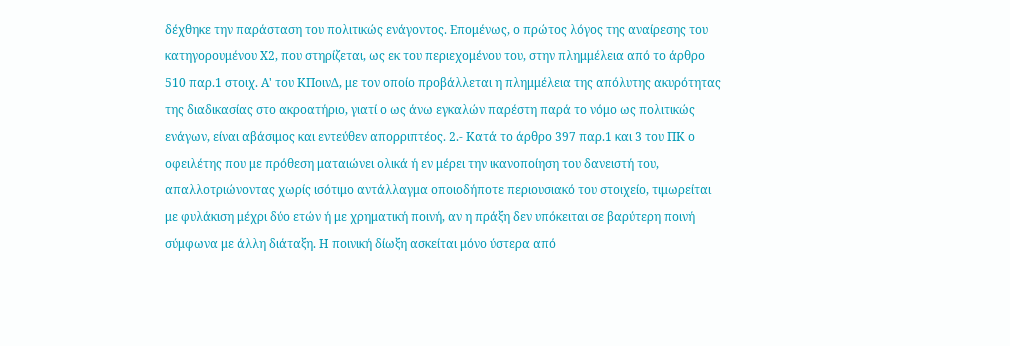δέχθηκε την παράσταση του πολιτικώς ενάγοντος. Επομένως, ο πρώτος λόγος της αναίρεσης του κατηγορουμένου Χ2, που στηρίζεται, ως εκ του περιεχομένου του, στην πλημμέλεια από το άρθρο 510 παρ.1 στοιχ. Α' του ΚΠοινΔ, με τον οποίο προβάλλεται η πλημμέλεια της απόλυτης ακυρότητας της διαδικασίας στο ακροατήριο, γιατί ο ως άνω εγκαλών παρέστη παρά το νόμο ως πολιτικώς ενάγων, είναι αβάσιμος και εντεύθεν απορριπτέος. 2.- Κατά το άρθρο 397 παρ.1 και 3 του ΠΚ ο οφειλέτης που με πρόθεση ματαιώνει ολικά ή εν μέρει την ικανοποίηση του δανειστή του, απαλλοτριώνοντας χωρίς ισότιμο αντάλλαγμα οποιοδήποτε περιουσιακό του στοιχείο, τιμωρείται με φυλάκιση μέχρι δύο ετών ή με χρηματική ποινή, αν η πράξη δεν υπόκειται σε βαρύτερη ποινή σύμφωνα με άλλη διάταξη. Η ποινική δίωξη ασκείται μόνο ύστερα από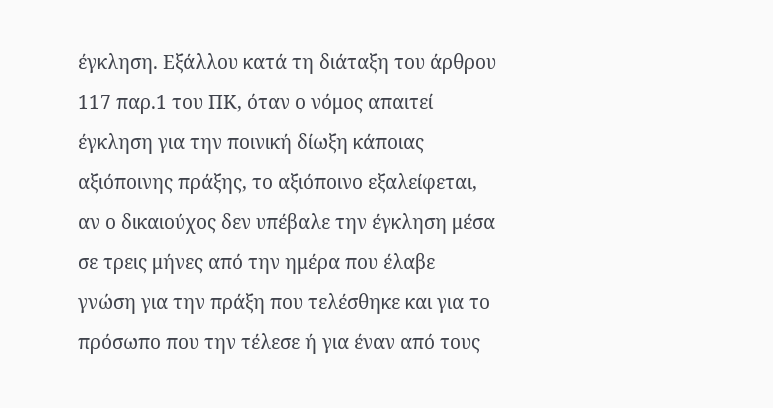έγκληση. Εξάλλου κατά τη διάταξη του άρθρου 117 παρ.1 του ΠΚ, όταν ο νόμος απαιτεί έγκληση για την ποινική δίωξη κάποιας αξιόποινης πράξης, το αξιόποινο εξαλείφεται, αν ο δικαιούχος δεν υπέβαλε την έγκληση μέσα σε τρεις μήνες από την ημέρα που έλαβε γνώση για την πράξη που τελέσθηκε και για το πρόσωπο που την τέλεσε ή για έναν από τους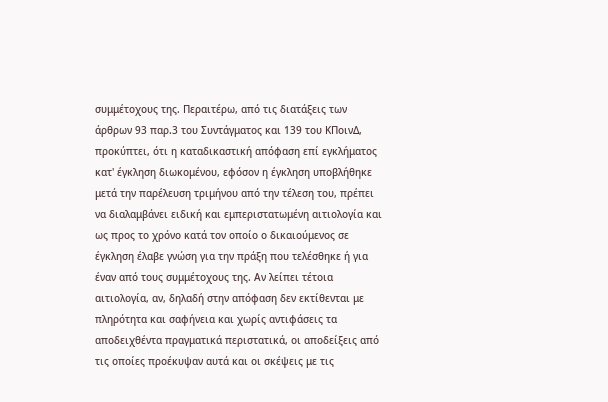συμμέτοχους της. Περαιτέρω, από τις διατάξεις των άρθρων 93 παρ.3 του Συντάγματος και 139 του ΚΠοινΔ, προκύπτει, ότι η καταδικαστική απόφαση επί εγκλήματος κατ' έγκληση διωκομένου, εφόσον η έγκληση υποβλήθηκε μετά την παρέλευση τριμήνου από την τέλεση του, πρέπει να διαλαμβάνει ειδική και εμπεριστατωμένη αιτιολογία και ως προς το χρόνο κατά τον οποίο ο δικαιούμενος σε έγκληση έλαβε γνώση για την πράξη που τελέσθηκε ή για έναν από τους συμμέτοχους της. Αν λείπει τέτοια αιτιολογία, αν, δηλαδή στην απόφαση δεν εκτίθενται με πληρότητα και σαφήνεια και χωρίς αντιφάσεις τα αποδειχθέντα πραγματικά περιστατικά, οι αποδείξεις από τις οποίες προέκυψαν αυτά και οι σκέψεις με τις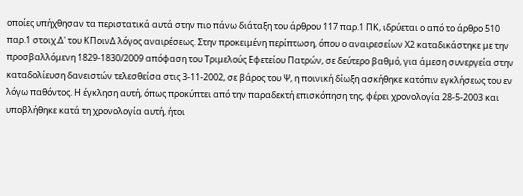οποίες υπήχθησαν τα περιστατικά αυτά στην πιο πάνω διάταξη του άρθρου 117 παρ.1 ΠΚ, ιδρύεται ο από το άρθρο 510 παρ.1 στοιχ.Δ' του ΚΠοινΔ λόγος αναιρέσεως. Στην προκειμένη περίπτωση, όπου ο αναιρεσείων Χ2 καταδικάστηκε με την προσβαλλόμενη 1829-1830/2009 απόφαση του Τριμελούς Εφετείου Πατρών, σε δεύτερο βαθμό, για άμεση συνεργεία στην καταδολίευση δανειστών τελεσθείσα στις 3-11-2002, σε βάρος του Ψ, η ποινική δίωξη ασκήθηκε κατόπιν εγκλήσεως του εν λόγω παθόντος. Η έγκληση αυτή, όπως προκύπτει από την παραδεκτή επισκόπηση της, φέρει χρονολογία 28-5-2003 και υποβλήθηκε κατά τη χρονολογία αυτή, ήτοι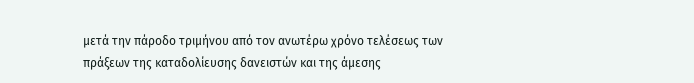μετά την πάροδο τριμήνου από τον ανωτέρω χρόνο τελέσεως των πράξεων της καταδολίευσης δανειστών και της άμεσης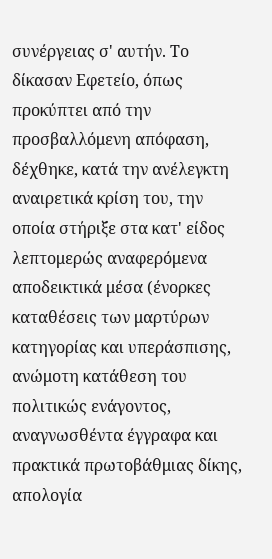συνέργειας σ' αυτήν. Το δίκασαν Εφετείο, όπως προκύπτει από την προσβαλλόμενη απόφαση, δέχθηκε, κατά την ανέλεγκτη αναιρετικά κρίση του, την οποία στήριξε στα κατ' είδος λεπτομερώς αναφερόμενα αποδεικτικά μέσα (ένορκες καταθέσεις των μαρτύρων κατηγορίας και υπεράσπισης, ανώμοτη κατάθεση του πολιτικώς ενάγοντος, αναγνωσθέντα έγγραφα και πρακτικά πρωτοβάθμιας δίκης, απολογία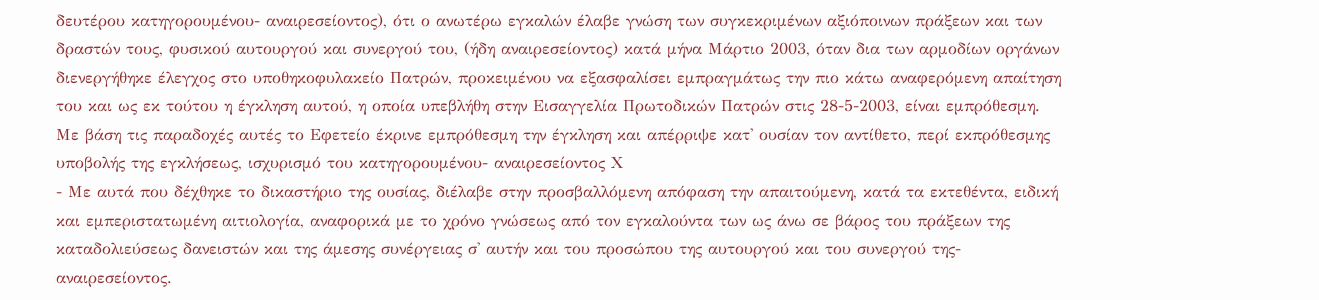δευτέρου κατηγορουμένου- αναιρεσείοντος), ότι ο ανωτέρω εγκαλών έλαβε γνώση των συγκεκριμένων αξιόποινων πράξεων και των δραστών τους, φυσικού αυτουργού και συνεργού του, (ήδη αναιρεσείοντος) κατά μήνα Μάρτιο 2003, όταν δια των αρμοδίων οργάνων διενεργήθηκε έλεγχος στο υποθηκοφυλακείο Πατρών, προκειμένου να εξασφαλίσει εμπραγμάτως την πιο κάτω αναφερόμενη απαίτηση του και ως εκ τούτου η έγκληση αυτού, η οποία υπεβλήθη στην Εισαγγελία Πρωτοδικών Πατρών στις 28-5-2003, είναι εμπρόθεσμη. Με βάση τις παραδοχές αυτές το Εφετείο έκρινε εμπρόθεσμη την έγκληση και απέρριψε κατ' ουσίαν τον αντίθετο, περί εκπρόθεσμης υποβολής της εγκλήσεως, ισχυρισμό του κατηγορουμένου- αναιρεσείοντος Χ
- Με αυτά που δέχθηκε το δικαστήριο της ουσίας, διέλαβε στην προσβαλλόμενη απόφαση την απαιτούμενη, κατά τα εκτεθέντα, ειδική και εμπεριστατωμένη αιτιολογία, αναφορικά με το χρόνο γνώσεως από τον εγκαλούντα των ως άνω σε βάρος του πράξεων της καταδολιεύσεως δανειστών και της άμεσης συνέργειας σ' αυτήν και του προσώπου της αυτουργού και του συνεργού της-αναιρεσείοντος.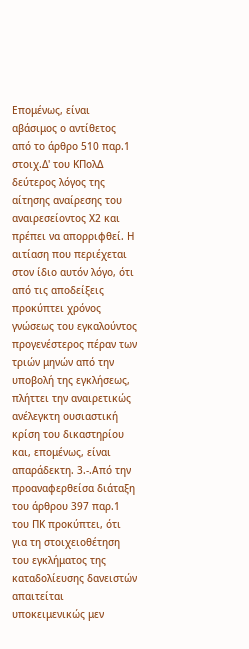Επομένως, είναι αβάσιμος ο αντίθετος από το άρθρο 510 παρ.1 στοιχ.Δ' του ΚΠολΔ δεύτερος λόγος της αίτησης αναίρεσης του αναιρεσείοντος Χ2 και πρέπει να απορριφθεί. Η αιτίαση που περιέχεται στον ίδιο αυτόν λόγο, ότι από τις αποδείξεις προκύπτει χρόνος γνώσεως του εγκαλούντος προγενέστερος πέραν των τριών μηνών από την υποβολή της εγκλήσεως, πλήττει την αναιρετικώς ανέλεγκτη ουσιαστική κρίση του δικαστηρίου και, επομένως, είναι απαράδεκτη. 3.-.Από την προαναφερθείσα διάταξη του άρθρου 397 παρ.1 του ΠΚ προκύπτει, ότι για τη στοιχειοθέτηση του εγκλήματος της καταδολίευσης δανειστών απαιτείται υποκειμενικώς μεν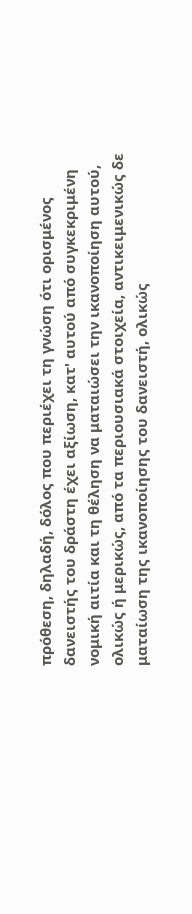πρόθεση, δηλαδή, δόλος που περιέχει τη γνώση ότι ορισμένος δανειστής του δράστη έχει αξίωση, κατ' αυτού από συγκεκριμένη νομική αιτία και τη θέληση να ματαιώσει την ικανοποίηση αυτού, ολικώς ή μερικώς, από τα περιουσιακά στοιχεία, αντικειμενικώς δε ματαίωση της ικανοποίησης του δανειστή, ολικώς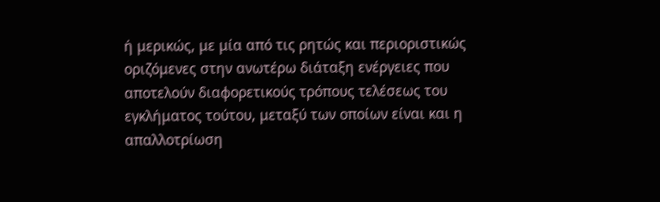ή μερικώς, με μία από τις ρητώς και περιοριστικώς οριζόμενες στην ανωτέρω διάταξη ενέργειες που αποτελούν διαφορετικούς τρόπους τελέσεως του εγκλήματος τούτου, μεταξύ των οποίων είναι και η απαλλοτρίωση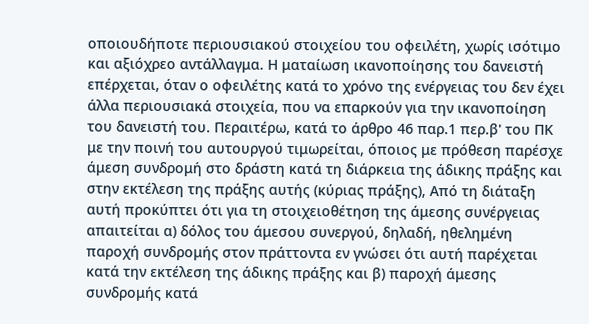οποιουδήποτε περιουσιακού στοιχείου του οφειλέτη, χωρίς ισότιμο και αξιόχρεο αντάλλαγμα. Η ματαίωση ικανοποίησης του δανειστή επέρχεται, όταν ο οφειλέτης κατά το χρόνο της ενέργειας του δεν έχει άλλα περιουσιακά στοιχεία, που να επαρκούν για την ικανοποίηση του δανειστή του. Περαιτέρω, κατά το άρθρο 46 παρ.1 περ.β' του ΠΚ με την ποινή του αυτουργού τιμωρείται, όποιος με πρόθεση παρέσχε άμεση συνδρομή στο δράστη κατά τη διάρκεια της άδικης πράξης και στην εκτέλεση της πράξης αυτής (κύριας πράξης), Από τη διάταξη αυτή προκύπτει ότι για τη στοιχειοθέτηση της άμεσης συνέργειας απαιτείται α) δόλος του άμεσου συνεργού, δηλαδή, ηθελημένη παροχή συνδρομής στον πράττοντα εν γνώσει ότι αυτή παρέχεται κατά την εκτέλεση της άδικης πράξης και β) παροχή άμεσης συνδρομής κατά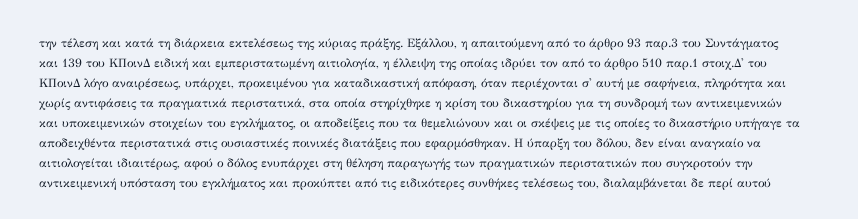την τέλεση και κατά τη διάρκεια εκτελέσεως της κύριας πράξης. Εξάλλου, η απαιτούμενη από το άρθρο 93 παρ.3 του Συντάγματος και 139 του ΚΠοινΔ ειδική και εμπεριστατωμένη αιτιολογία, η έλλειψη της οποίας ιδρύει τον από το άρθρο 510 παρ.1 στοιχ.Δ' του ΚΠοινΔ λόγο αναιρέσεως, υπάρχει, προκειμένου για καταδικαστική απόφαση, όταν περιέχονται σ' αυτή με σαφήνεια, πληρότητα και χωρίς αντιφάσεις τα πραγματικά περιστατικά, στα οποία στηρίχθηκε η κρίση του δικαστηρίου για τη συνδρομή των αντικειμενικών και υποκειμενικών στοιχείων του εγκλήματος, οι αποδείξεις που τα θεμελιώνουν και οι σκέψεις με τις οποίες το δικαστήριο υπήγαγε τα αποδειχθέντα περιστατικά στις ουσιαστικές ποινικές διατάξεις που εφαρμόσθηκαν. Η ύπαρξη του δόλου, δεν είναι αναγκαίο να αιτιολογείται ιδιαιτέρως, αφού ο δόλος ενυπάρχει στη θέληση παραγωγής των πραγματικών περιστατικών που συγκροτούν την αντικειμενική υπόσταση του εγκλήματος και προκύπτει από τις ειδικότερες συνθήκες τελέσεως του, διαλαμβάνεται δε περί αυτού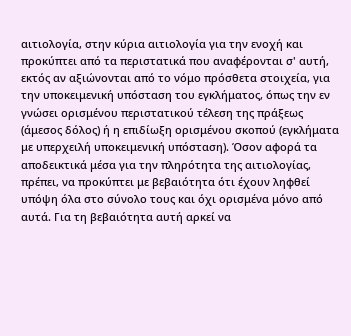αιτιολογία, στην κύρια αιτιολογία για την ενοχή και προκύπτει από τα περιστατικά που αναφέρονται σ' αυτή, εκτός αν αξιώνονται από το νόμο πρόσθετα στοιχεία, για την υποκειμενική υπόσταση του εγκλήματος, όπως την εν γνώσει ορισμένου περιστατικού τέλεση της πράξεως (άμεσος δόλος) ή η επιδίωξη ορισμένου σκοπού (εγκλήματα με υπερχειλή υποκειμενική υπόσταση). Όσον αφορά τα αποδεικτικά μέσα για την πληρότητα της αιτιολογίας, πρέπει, να προκύπτει με βεβαιότητα ότι έχουν ληφθεί υπόψη όλα στο σύνολο τους και όχι ορισμένα μόνο από αυτά. Για τη βεβαιότητα αυτή αρκεί να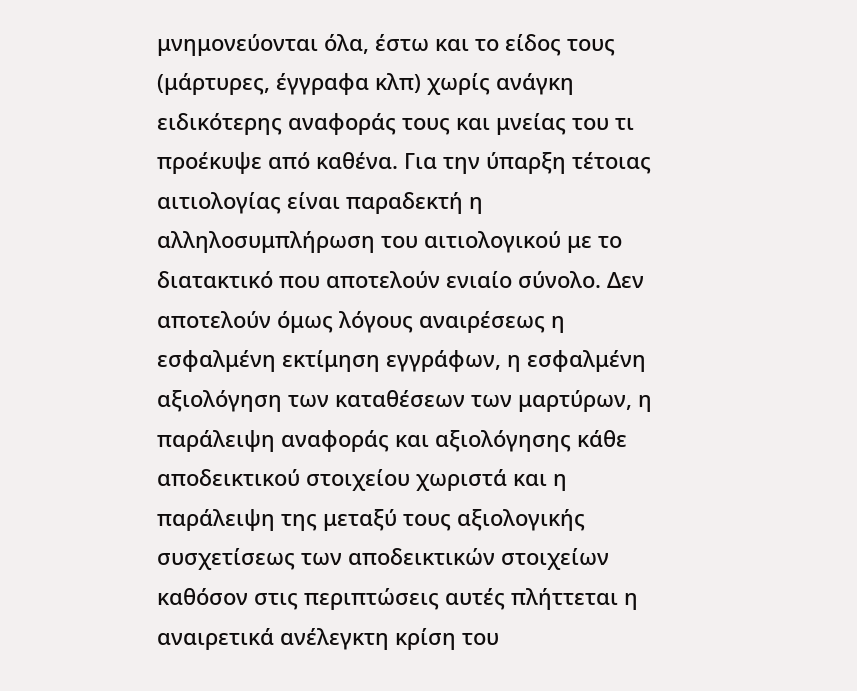μνημονεύονται όλα, έστω και το είδος τους (μάρτυρες, έγγραφα κλπ) χωρίς ανάγκη ειδικότερης αναφοράς τους και μνείας του τι προέκυψε από καθένα. Για την ύπαρξη τέτοιας αιτιολογίας είναι παραδεκτή η αλληλοσυμπλήρωση του αιτιολογικού με το διατακτικό που αποτελούν ενιαίο σύνολο. Δεν αποτελούν όμως λόγους αναιρέσεως η εσφαλμένη εκτίμηση εγγράφων, η εσφαλμένη αξιολόγηση των καταθέσεων των μαρτύρων, η παράλειψη αναφοράς και αξιολόγησης κάθε αποδεικτικού στοιχείου χωριστά και η παράλειψη της μεταξύ τους αξιολογικής συσχετίσεως των αποδεικτικών στοιχείων καθόσον στις περιπτώσεις αυτές πλήττεται η αναιρετικά ανέλεγκτη κρίση του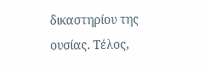δικαστηρίου της ουσίας. Τέλος,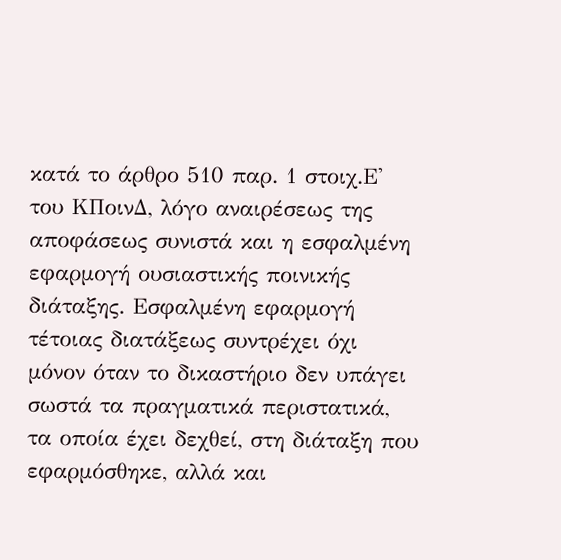κατά το άρθρο 510 παρ. 1 στοιχ.Ε' του ΚΠοινΔ, λόγο αναιρέσεως της αποφάσεως συνιστά και η εσφαλμένη εφαρμογή ουσιαστικής ποινικής διάταξης. Εσφαλμένη εφαρμογή τέτοιας διατάξεως συντρέχει όχι μόνον όταν το δικαστήριο δεν υπάγει σωστά τα πραγματικά περιστατικά, τα οποία έχει δεχθεί, στη διάταξη που εφαρμόσθηκε, αλλά και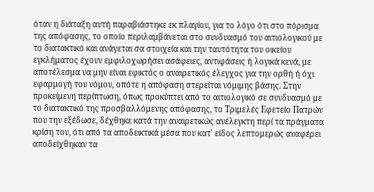όταν η διάταξη αυτή παραβιάστηκε εκ πλαγίου, για το λόγο ότι στο πόρισμα της απόφασης, το οποίο περιλαμβάνεται στο συνδυασμό του αιτιολογικού με το διατακτικό και ανάγεται σα στοιχεία και την ταυτότητα του οικείου εγκλήματος έχουν εμφιλοχωρήσει ασάφειες, αντιφάσεις ή λογικά κενά, με αποτέλεσμα να μην είναι εφικτός ο αναιρετικός έλεγχος για την ορθή ή όχι εφαρμογή του νόμου, οπότε η απόφαση στερείται νόμιμης βάσης. Στην προκείμενη περίπτωση, όπως προκύπτει από το αιτιολογικό σε συνδυασμό με το διατακτικό της προσβαλλόμενης απόφασης, το Τριμελές Εφετείο Πατρών που την εξέδωσε, δέχθηκε κατά την αναιρετικώς ανέλεγκτη περί τα πράγματα κρίση του, ότι από τα αποδεικτικά μέσα που κατ' είδος λεπτομερώς αναφέρει αποδείχθηκαν τα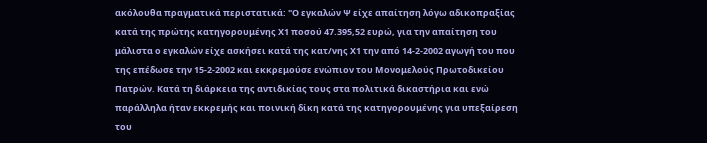ακόλουθα πραγματικά περιστατικά: "Ο εγκαλών Ψ είχε απαίτηση λόγω αδικοπραξίας κατά της πρώτης κατηγορουμένης Χ1 ποσού 47.395,52 ευρώ, για την απαίτηση του μάλιστα ο εγκαλών είχε ασκήσει κατά της κατ/νης Χ1 την από 14-2-2002 αγωγή του που της επέδωσε την 15-2-2002 και εκκρεμούσε ενώπιον του Μονομελούς Πρωτοδικείου Πατρών. Κατά τη διάρκεια της αντιδικίας τους στα πολιτικά δικαστήρια και ενώ παράλληλα ήταν εκκρεμής και ποινική δίκη κατά της κατηγορουμένης για υπεξαίρεση του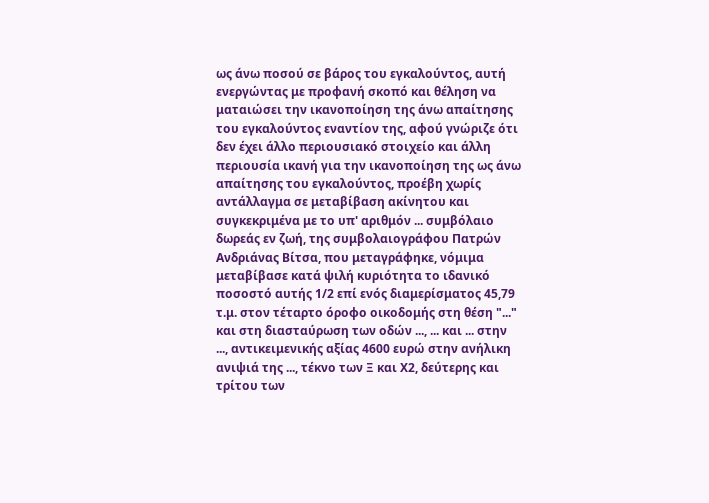ως άνω ποσού σε βάρος του εγκαλούντος, αυτή ενεργώντας με προφανή σκοπό και θέληση να ματαιώσει την ικανοποίηση της άνω απαίτησης του εγκαλούντος εναντίον της, αφού γνώριζε ότι δεν έχει άλλο περιουσιακό στοιχείο και άλλη περιουσία ικανή για την ικανοποίηση της ως άνω απαίτησης του εγκαλούντος, προέβη χωρίς αντάλλαγμα σε μεταβίβαση ακίνητου και συγκεκριμένα με το υπ' αριθμόν ... συμβόλαιο δωρεάς εν ζωή, της συμβολαιογράφου Πατρών Ανδριάνας Βίτσα, που μεταγράφηκε, νόμιμα μεταβίβασε κατά ψιλή κυριότητα το ιδανικό ποσοστό αυτής 1/2 επί ενός διαμερίσματος 45,79 τ.μ. στον τέταρτο όροφο οικοδομής στη θέση "..." και στη διασταύρωση των οδών ..., ... και ... στην ..., αντικειμενικής αξίας 4600 ευρώ στην ανήλικη ανιψιά της ..., τέκνο των Ξ και Χ2, δεύτερης και τρίτου των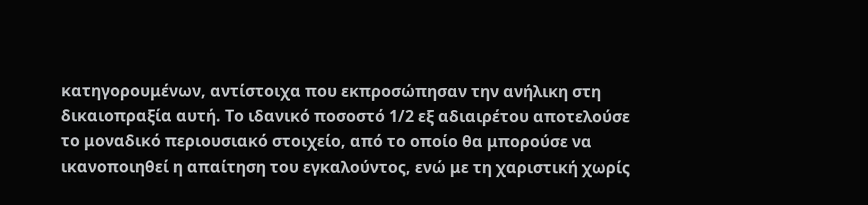κατηγορουμένων, αντίστοιχα που εκπροσώπησαν την ανήλικη στη δικαιοπραξία αυτή. Το ιδανικό ποσοστό 1/2 εξ αδιαιρέτου αποτελούσε το μοναδικό περιουσιακό στοιχείο, από το οποίο θα μπορούσε να ικανοποιηθεί η απαίτηση του εγκαλούντος, ενώ με τη χαριστική χωρίς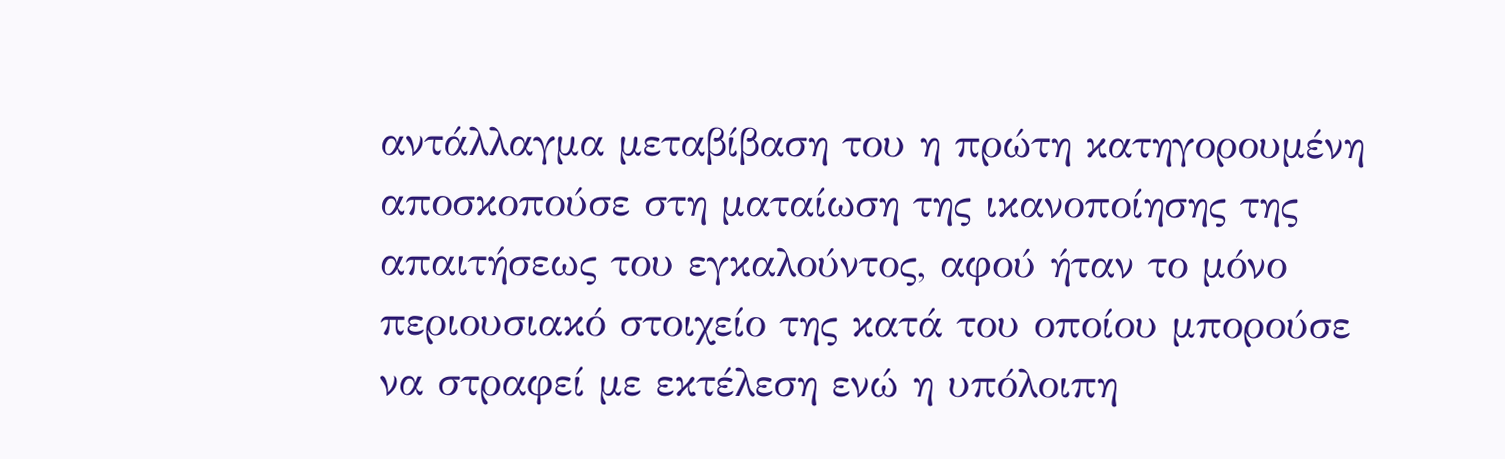αντάλλαγμα μεταβίβαση του η πρώτη κατηγορουμένη αποσκοπούσε στη ματαίωση της ικανοποίησης της απαιτήσεως του εγκαλούντος, αφού ήταν το μόνο περιουσιακό στοιχείο της κατά του οποίου μπορούσε να στραφεί με εκτέλεση ενώ η υπόλοιπη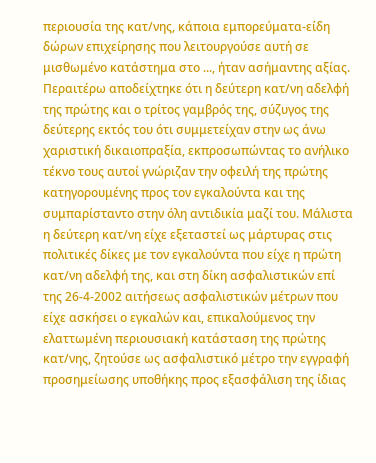περιουσία της κατ/νης, κάποια εμπορεύματα-είδη δώρων επιχείρησης που λειτουργούσε αυτή σε μισθωμένο κατάστημα στο ..., ήταν ασήμαντης αξίας. Περαιτέρω αποδείχτηκε ότι η δεύτερη κατ/νη αδελφή της πρώτης και ο τρίτος γαμβρός της, σύζυγος της δεύτερης εκτός του ότι συμμετείχαν στην ως άνω χαριστική δικαιοπραξία, εκπροσωπώντας το ανήλικο τέκνο τους αυτοί γνώριζαν την οφειλή της πρώτης κατηγορουμένης προς τον εγκαλούντα και της συμπαρίσταντο στην όλη αντιδικία μαζί του. Μάλιστα η δεύτερη κατ/νη είχε εξεταστεί ως μάρτυρας στις πολιτικές δίκες με τον εγκαλούντα που είχε η πρώτη κατ/νη αδελφή της, και στη δίκη ασφαλιστικών επί της 26-4-2002 αιτήσεως ασφαλιστικών μέτρων που είχε ασκήσει ο εγκαλών και, επικαλούμενος την ελαττωμένη περιουσιακή κατάσταση της πρώτης κατ/νης, ζητούσε ως ασφαλιστικό μέτρο την εγγραφή προσημείωσης υποθήκης προς εξασφάλιση της ίδιας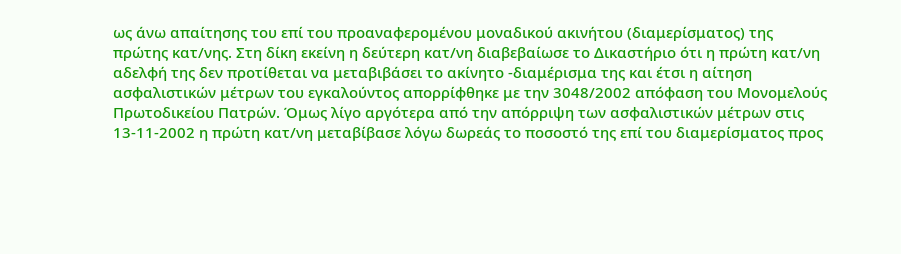ως άνω απαίτησης του επί του προαναφερομένου μοναδικού ακινήτου (διαμερίσματος) της πρώτης κατ/νης. Στη δίκη εκείνη η δεύτερη κατ/νη διαβεβαίωσε το Δικαστήριο ότι η πρώτη κατ/νη αδελφή της δεν προτίθεται να μεταβιβάσει το ακίνητο -διαμέρισμα της και έτσι η αίτηση ασφαλιστικών μέτρων του εγκαλούντος απορρίφθηκε με την 3048/2002 απόφαση του Μονομελούς Πρωτοδικείου Πατρών. Όμως λίγο αργότερα από την απόρριψη των ασφαλιστικών μέτρων στις 13-11-2002 η πρώτη κατ/νη μεταβίβασε λόγω δωρεάς το ποσοστό της επί του διαμερίσματος προς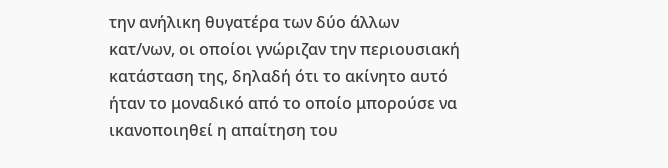την ανήλικη θυγατέρα των δύο άλλων κατ/νων, οι οποίοι γνώριζαν την περιουσιακή κατάσταση της, δηλαδή ότι το ακίνητο αυτό ήταν το μοναδικό από το οποίο μπορούσε να ικανοποιηθεί η απαίτηση του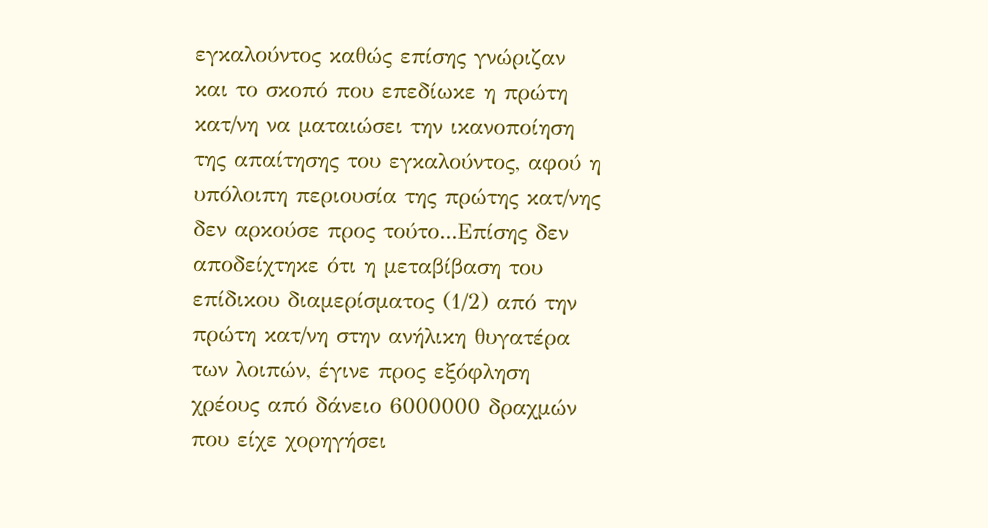εγκαλούντος καθώς επίσης γνώριζαν και το σκοπό που επεδίωκε η πρώτη κατ/νη να ματαιώσει την ικανοποίηση της απαίτησης του εγκαλούντος, αφού η υπόλοιπη περιουσία της πρώτης κατ/νης δεν αρκούσε προς τούτο...Επίσης δεν αποδείχτηκε ότι η μεταβίβαση του επίδικου διαμερίσματος (1/2) από την πρώτη κατ/νη στην ανήλικη θυγατέρα των λοιπών, έγινε προς εξόφληση χρέους από δάνειο 6000000 δραχμών που είχε χορηγήσει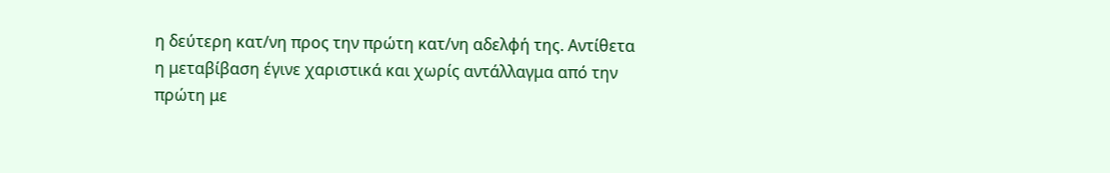η δεύτερη κατ/νη προς την πρώτη κατ/νη αδελφή της. Αντίθετα η μεταβίβαση έγινε χαριστικά και χωρίς αντάλλαγμα από την πρώτη με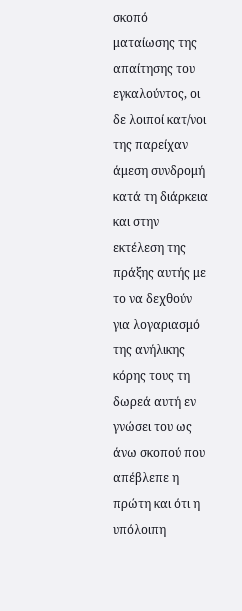σκοπό ματαίωσης της απαίτησης του εγκαλούντος, οι δε λοιποί κατ/νοι της παρείχαν άμεση συνδρομή κατά τη διάρκεια και στην εκτέλεση της πράξης αυτής με το να δεχθούν για λογαριασμό της ανήλικης κόρης τους τη δωρεά αυτή εν γνώσει του ως άνω σκοπού που απέβλεπε η πρώτη και ότι η υπόλοιπη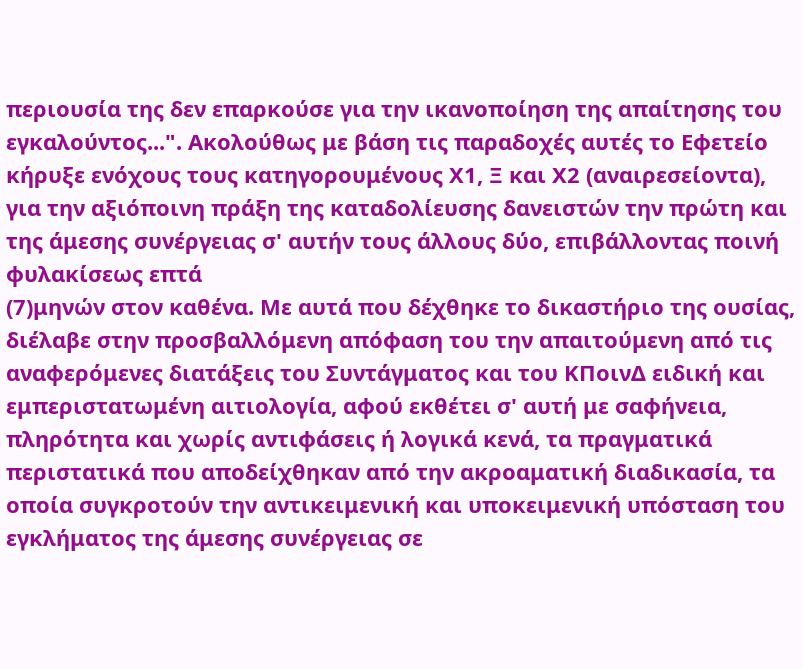περιουσία της δεν επαρκούσε για την ικανοποίηση της απαίτησης του εγκαλούντος...". Ακολούθως με βάση τις παραδοχές αυτές το Εφετείο κήρυξε ενόχους τους κατηγορουμένους Χ1, Ξ και Χ2 (αναιρεσείοντα), για την αξιόποινη πράξη της καταδολίευσης δανειστών την πρώτη και της άμεσης συνέργειας σ' αυτήν τους άλλους δύο, επιβάλλοντας ποινή φυλακίσεως επτά
(7)μηνών στον καθένα. Με αυτά που δέχθηκε το δικαστήριο της ουσίας, διέλαβε στην προσβαλλόμενη απόφαση του την απαιτούμενη από τις αναφερόμενες διατάξεις του Συντάγματος και του ΚΠοινΔ ειδική και εμπεριστατωμένη αιτιολογία, αφού εκθέτει σ' αυτή με σαφήνεια, πληρότητα και χωρίς αντιφάσεις ή λογικά κενά, τα πραγματικά περιστατικά που αποδείχθηκαν από την ακροαματική διαδικασία, τα οποία συγκροτούν την αντικειμενική και υποκειμενική υπόσταση του εγκλήματος της άμεσης συνέργειας σε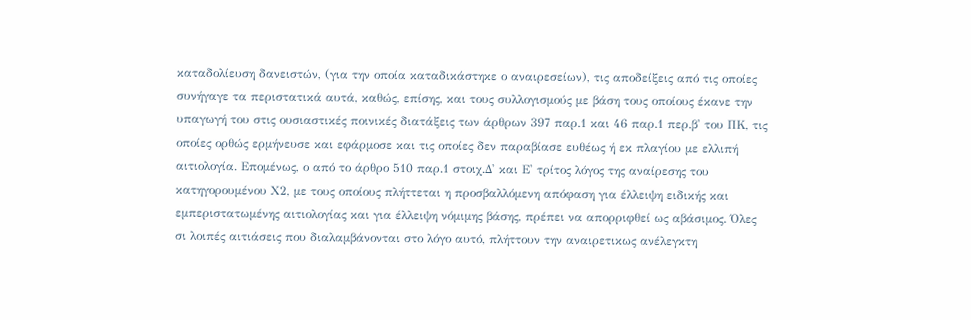καταδολίευση δανειστών, (για την οποία καταδικάστηκε ο αναιρεσείων), τις αποδείξεις από τις οποίες συνήγαγε τα περιστατικά αυτά, καθώς, επίσης, και τους συλλογισμούς με βάση τους οποίους έκανε την υπαγωγή του στις ουσιαστικές ποινικές διατάξεις των άρθρων 397 παρ.1 και 46 παρ.1 περ.β' του ΠΚ, τις οποίες ορθώς ερμήνευσε και εφάρμοσε και τις οποίες δεν παραβίασε ευθέως ή εκ πλαγίου με ελλιπή αιτιολογία. Επομένως, ο από το άρθρο 510 παρ.1 στοιχ.Δ' και Ε' τρίτος λόγος της αναίρεσης του κατηγορουμένου Χ2, με τους οποίους πλήττεται η προσβαλλόμενη απόφαση για έλλειψη ειδικής και εμπεριστατωμένης αιτιολογίας και για έλλειψη νόμιμης βάσης, πρέπει να απορριφθεί ως αβάσιμος. Όλες σι λοιπές αιτιάσεις που διαλαμβάνονται στο λόγο αυτό, πλήττουν την αναιρετικως ανέλεγκτη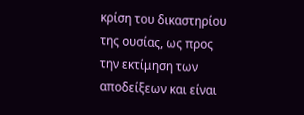κρίση του δικαστηρίου της ουσίας, ως προς την εκτίμηση των αποδείξεων και είναι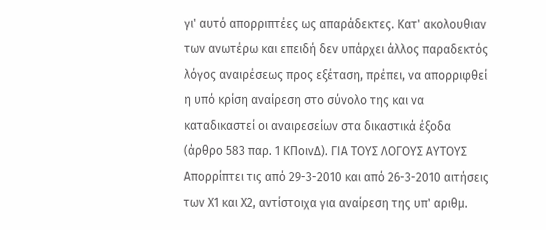γι' αυτό απορριπτέες ως απαράδεκτες. Κατ' ακολουθιαν των ανωτέρω και επειδή δεν υπάρχει άλλος παραδεκτός λόγος αναιρέσεως προς εξέταση, πρέπει, να απορριφθεί η υπό κρίση αναίρεση στο σύνολο της και να καταδικαστεί οι αναιρεσείων στα δικαστικά έξοδα (άρθρο 583 παρ. 1 ΚΠοινΔ). ΓΙΑ ΤΟΥΣ ΛΟΓΟΥΣ ΑΥΤΟΥΣ Απορρίπτει τις από 29-3-2010 και από 26-3-2010 αιτήσεις των Χ1 και Χ2, αντίστοιχα για αναίρεση της υπ' αριθμ.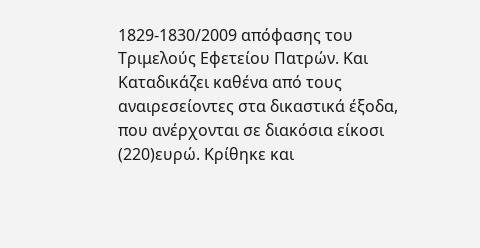1829-1830/2009 απόφασης του Τριμελούς Εφετείου Πατρών. Και Καταδικάζει καθένα από τους αναιρεσείοντες στα δικαστικά έξοδα, που ανέρχονται σε διακόσια είκοσι
(220)ευρώ. Κρίθηκε και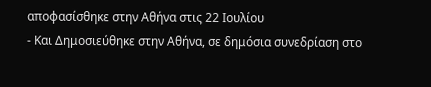αποφασίσθηκε στην Αθήνα στις 22 Ιουλίου
- Και Δημοσιεύθηκε στην Αθήνα, σε δημόσια συνεδρίαση στο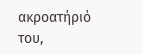ακροατήριό του,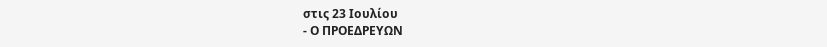στις 23 Ιουλίου
- Ο ΠΡΟΕΔΡΕΥΩΝ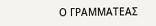Ο ΓΡΑΜΜΑΤΕΑΣ